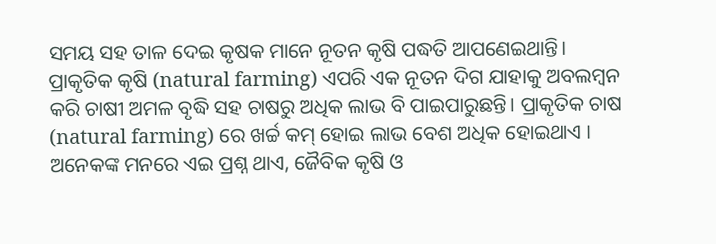ସମୟ ସହ ତାଳ ଦେଇ କୃଷକ ମାନେ ନୂତନ କୃଷି ପଦ୍ଧତି ଆପଣେଇଥାନ୍ତି। ପ୍ରାକୃତିକ କୃଷି (natural farming) ଏପରି ଏକ ନୂତନ ଦିଗ ଯାହାକୁ ଅବଲମ୍ବନ କରି ଚାଷୀ ଅମଳ ବୃଦ୍ଧି ସହ ଚାଷରୁ ଅଧିକ ଲାଭ ବି ପାଇପାରୁଛନ୍ତି। ପ୍ରାକୃତିକ ଚାଷ (natural farming) ରେ ଖର୍ଚ୍ଚ କମ୍ ହୋଇ ଲାଭ ବେଶ ଅଧିକ ହୋଇଥାଏ । ଅନେକଙ୍କ ମନରେ ଏଇ ପ୍ରଶ୍ନ ଥାଏ, ଜୈବିକ କୃଷି ଓ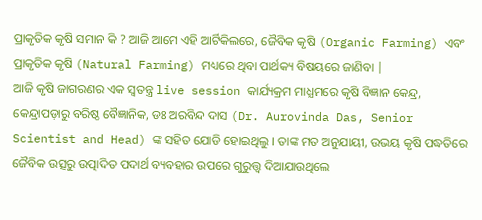ପ୍ରାକୃତିକ କୃଷି ସମାନ କି ? ଆଜି ଆମେ ଏହି ଆର୍ଟିକିଲରେ, ଜୈବିକ କୃଷି (Organic Farming) ଏବଂ ପ୍ରାକୃତିକ କୃଷି (Natural Farming) ମଧ୍ୟରେ ଥିବା ପାର୍ଥକ୍ୟ ବିଷୟରେ ଜାଣିବା |
ଆଜି କୃଷି ଜାଗରଣର ଏକ ସ୍ବତନ୍ତ୍ର live session କାର୍ଯ୍ୟକ୍ରମ ମାଧ୍ଯମରେ କୃଷି ବିଜ୍ଞାନ କେନ୍ଦ୍ର, କେନ୍ଦ୍ରାପଡ଼ାରୁ ବରିଷ୍ଠ ବୈଜ୍ଞାନିକ, ଡଃ ଅରବିନ୍ଦ ଦାସ (Dr. Aurovinda Das, Senior Scientist and Head) ଙ୍କ ସହିତ ଯୋଡି ହୋଇଥିଲୁ । ତାଙ୍କ ମତ ଅନୁଯାୟୀ, ଉଭୟ କୃଷି ପଦ୍ଧତିରେ ଜୈବିକ ଉତ୍ସରୁ ଉତ୍ପାଦିତ ପଦାର୍ଥ ବ୍ୟବହାର ଉପରେ ଗୁରୁତ୍ତ୍ଵ ଦିଆଯାଉଥିଲେ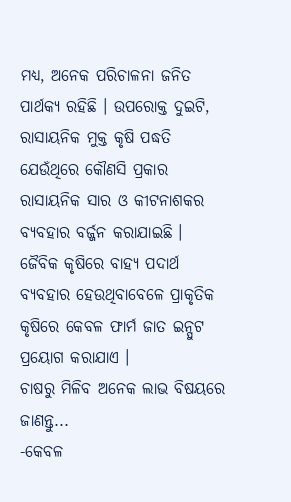ମଧ୍ୟ, ଅନେକ ପରିଚାଳନା ଜନିତ ପାର୍ଥକ୍ୟ ରହିଛି । ଉପରୋକ୍ତ ଦୁଇଟି, ରାସାୟନିକ ମୁକ୍ତ କୃଷି ପଦ୍ଧତି ଯେଉଁଥିରେ କୌଣସି ପ୍ରକାର ରାସାୟନିକ ସାର ଓ କୀଟନାଶକର ବ୍ୟବହାର ବର୍ଜ୍ଜନ କରାଯାଇଛି । ଜୈବିକ କୃଷିରେ ବାହ୍ୟ ପଦାର୍ଥ ବ୍ୟବହାର ହେଉଥିବାବେଳେ ପ୍ରାକୃତିକ କୃଷିରେ କେବଳ ଫାର୍ମ ଜାତ ଇନ୍ପୁଟ ପ୍ରୟୋଗ କରାଯାଏ ।
ଚାଷରୁ ମିଳିବ ଅନେକ ଲାଭ ବିଷୟରେ ଜାଣନ୍ତୁ...
-କେବଳ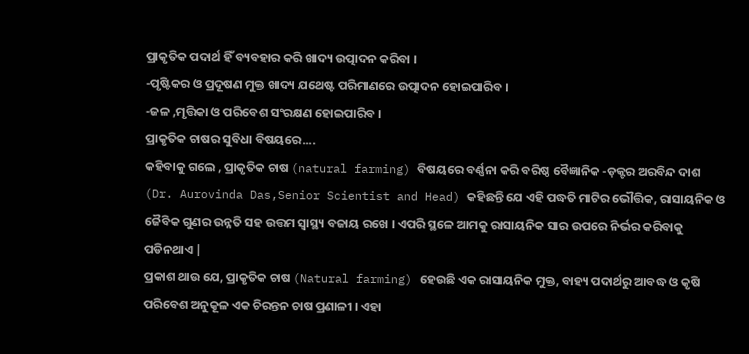ପ୍ରାକୃତିକ ପଦାର୍ଥ ହିଁ ବ୍ୟବହାର କରି ଖାଦ୍ୟ ଉତ୍ପାଦନ କରିବା ।
-ପୃଷ୍ଟିକର ଓ ପ୍ରଦୂଷଣ ମୁକ୍ତ ଖାଦ୍ୟ ଯଥେଷ୍ଟ ପରିମାଣରେ ଉତ୍ପାଦନ ହୋଇପାରିବ ।
-ଜଳ ,ମୃତ୍ତିକା ଓ ପରିବେଶ ସଂରକ୍ଷଣ ହୋଇପାରିବ ।
ପ୍ରାକୃତିକ ଚାଷର ସୁବିଧା ବିଷୟରେ....
କହିବାକୁ ଗଲେ , ପ୍ରାକୃତିକ ଚାଷ (natural farming) ବିଷୟରେ ବର୍ଣ୍ଣନା କରି ବରିଷ୍ଠ ବୈଜ୍ଞାନିକ -ଡ଼କ୍ଟର ଅରବିନ୍ଦ ଦାଶ (Dr. Aurovinda Das,Senior Scientist and Head) କହିଛନ୍ତି ଯେ ଏହି ପଦ୍ଧତି ମାଟିର ଭୌତ୍ତିକ, ରାସାୟନିକ ଓ ଜୈବିକ ଗୁଣର ଉନ୍ନତି ସହ ଉତ୍ତମ ସ୍ୱାସ୍ଥ୍ୟ ବଜାୟ ରଖେ । ଏପରି ସ୍ଥଳେ ଆମକୁ ରାସାୟନିକ ସାର ଉପରେ ନିର୍ଭର କରିବାକୁ ପଡିନଥାଏ |
ପ୍ରକାଶ ଥାଉ ଯେ, ପ୍ରାକୃତିକ ଚାଷ (Natural farming) ହେଉଛି ଏକ ରାସାୟନିକ ମୁକ୍ତ, ବାହ୍ୟ ପଦାର୍ଥରୁ ଆବଦ୍ଧ ଓ କୃଷି ପରିବେଶ ଅନୁକୂଳ ଏକ ଚିରନ୍ତନ ଚାଷ ପ୍ରଣାଳୀ । ଏହା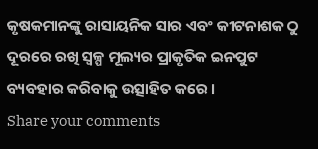କୃଷକମାନଙ୍କୁ ରାସାୟନିକ ସାର ଏବଂ କୀଟନାଶକ ଠୁ ଦୂରରେ ରଖି ସ୍ୱଳ୍ପ ମୂଲ୍ୟର ପ୍ରାକୃତିକ ଇନପୁଟ ବ୍ୟବହାର କରିବାକୁ ଉତ୍ସାହିତ କରେ ।
Share your comments